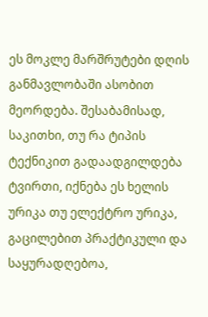ეს მოკლე მარშრუტები დღის განმავლობაში ასობით მეორდება. შესაბამისად, საკითხი, თუ რა ტიპის ტექნიკით გადაადგილდება ტვირთი, იქნება ეს ხელის ურიკა თუ ელექტრო ურიკა, გაცილებით პრაქტიკული და საყურადღებოა,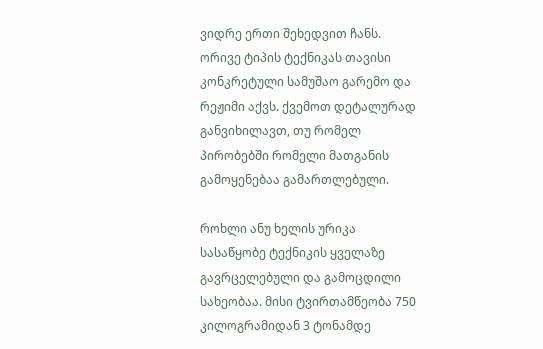ვიდრე ერთი შეხედვით ჩანს.
ორივე ტიპის ტექნიკას თავისი კონკრეტული სამუშაო გარემო და რეჟიმი აქვს. ქვემოთ დეტალურად განვიხილავთ, თუ რომელ პირობებში რომელი მათგანის გამოყენებაა გამართლებული.

როხლი ანუ ხელის ურიკა სასაწყობე ტექნიკის ყველაზე გავრცელებული და გამოცდილი სახეობაა. მისი ტვირთამწეობა 750 კილოგრამიდან 3 ტონამდე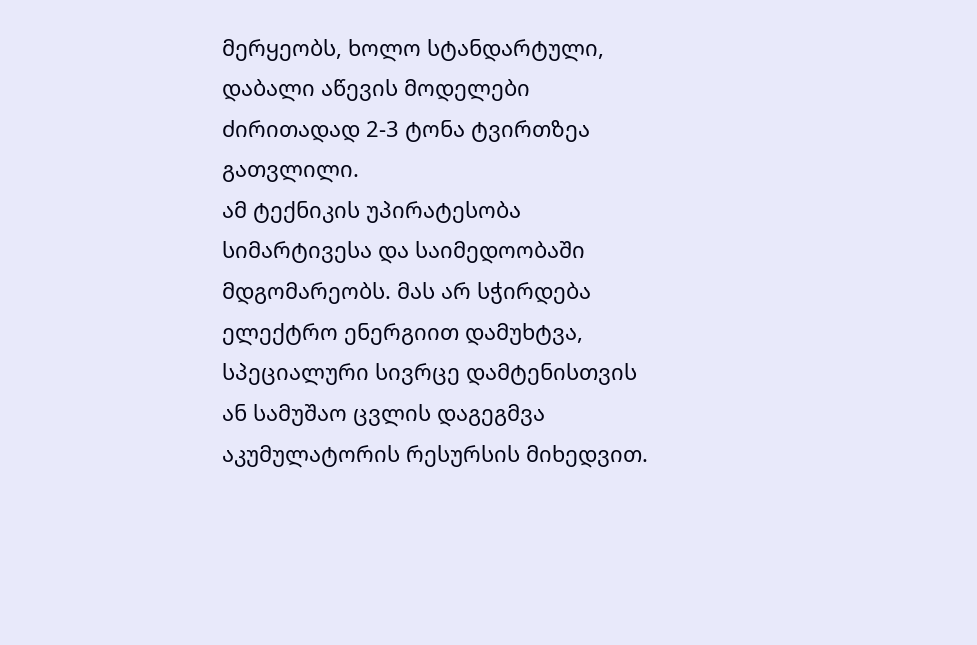მერყეობს, ხოლო სტანდარტული, დაბალი აწევის მოდელები ძირითადად 2-3 ტონა ტვირთზეა გათვლილი.
ამ ტექნიკის უპირატესობა სიმარტივესა და საიმედოობაში მდგომარეობს. მას არ სჭირდება ელექტრო ენერგიით დამუხტვა, სპეციალური სივრცე დამტენისთვის ან სამუშაო ცვლის დაგეგმვა აკუმულატორის რესურსის მიხედვით.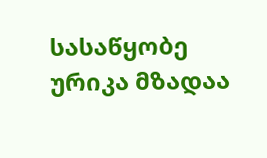სასაწყობე ურიკა მზადაა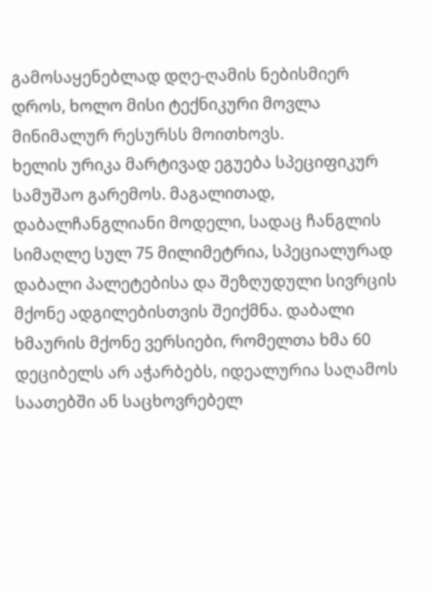გამოსაყენებლად დღე-ღამის ნებისმიერ დროს, ხოლო მისი ტექნიკური მოვლა მინიმალურ რესურსს მოითხოვს.
ხელის ურიკა მარტივად ეგუება სპეციფიკურ სამუშაო გარემოს. მაგალითად, დაბალჩანგლიანი მოდელი, სადაც ჩანგლის სიმაღლე სულ 75 მილიმეტრია, სპეციალურად დაბალი პალეტებისა და შეზღუდული სივრცის მქონე ადგილებისთვის შეიქმნა. დაბალი ხმაურის მქონე ვერსიები, რომელთა ხმა 60 დეციბელს არ აჭარბებს, იდეალურია საღამოს საათებში ან საცხოვრებელ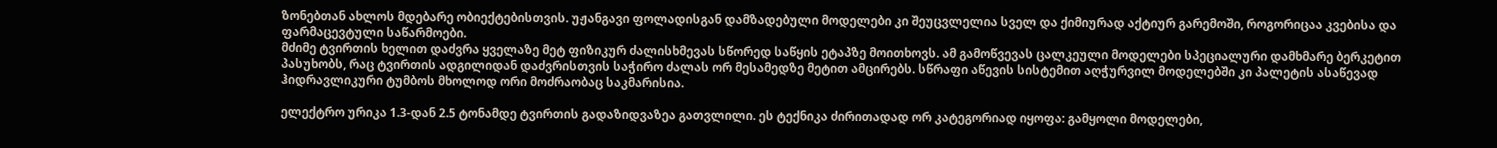ზონებთან ახლოს მდებარე ობიექტებისთვის. უჟანგავი ფოლადისგან დამზადებული მოდელები კი შეუცვლელია სველ და ქიმიურად აქტიურ გარემოში, როგორიცაა კვებისა და ფარმაცევტული საწარმოები.
მძიმე ტვირთის ხელით დაძვრა ყველაზე მეტ ფიზიკურ ძალისხმევას სწორედ საწყის ეტაპზე მოითხოვს. ამ გამოწვევას ცალკეული მოდელები სპეციალური დამხმარე ბერკეტით პასუხობს, რაც ტვირთის ადგილიდან დაძვრისთვის საჭირო ძალას ორ მესამედზე მეტით ამცირებს. სწრაფი აწევის სისტემით აღჭურვილ მოდელებში კი პალეტის ასაწევად ჰიდრავლიკური ტუმბოს მხოლოდ ორი მოძრაობაც საკმარისია.

ელექტრო ურიკა 1.3-დან 2.5 ტონამდე ტვირთის გადაზიდვაზეა გათვლილი. ეს ტექნიკა ძირითადად ორ კატეგორიად იყოფა: გამყოლი მოდელები,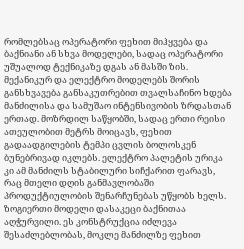რომლებსაც ოპერატორი ფეხით მიჰყვება და ბაქნიანი ან სხვა მოდელები, სადაც ოპერატორი უშუალოდ ტექნიკაზე დგას ან მასში ზის.
მექანიკურ და ელექტრო მოდელებს შორის განსხვავება განსაკუთრებით თვალსაჩინო ხდება მანძილისა და სამუშაო ინტენსივობის ზრდასთან ერთად. მოზრდილ საწყობში, სადაც ერთი რეისი ათეულობით მეტრს მოიცავს, ფეხით გადაადგილების ტემპი ცვლის ბოლოსკენ ბუნებრივად იკლებს. ელექტრო პალეტის ურიკა კი ამ მანძილს სტაბილური სიჩქარით ფარავს, რაც მთელი დღის განმავლობაში პროდუქტიულობის შენარჩუნებას უწყობს ხელს.
ზოგიერთი მოდელი დასაკეცი ბაქნითაა აღჭურვილი. ეს კონსტრუქცია იძლევა შესაძლებლობას, მოკლე მანძილზე ფეხით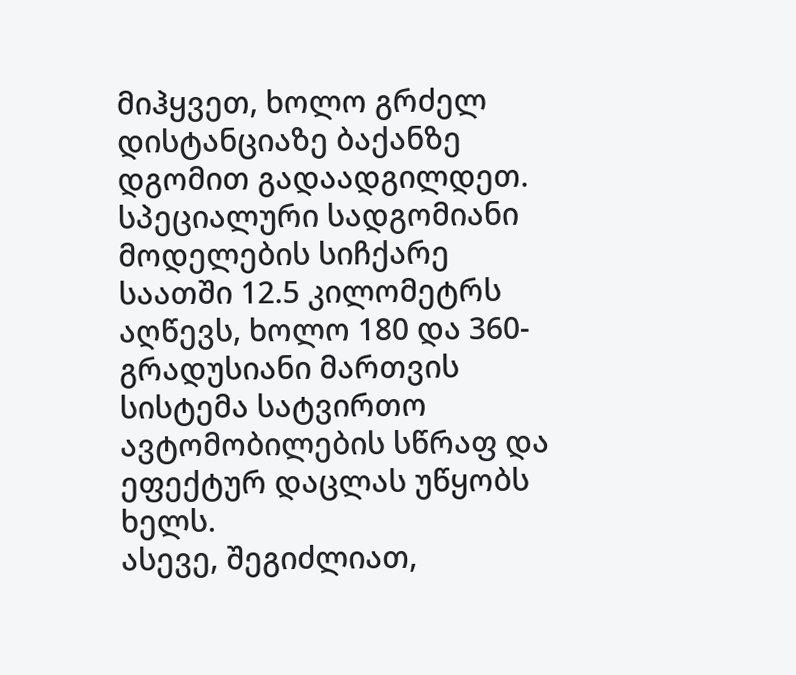მიჰყვეთ, ხოლო გრძელ დისტანციაზე ბაქანზე დგომით გადაადგილდეთ. სპეციალური სადგომიანი მოდელების სიჩქარე საათში 12.5 კილომეტრს აღწევს, ხოლო 180 და 360-გრადუსიანი მართვის სისტემა სატვირთო ავტომობილების სწრაფ და ეფექტურ დაცლას უწყობს ხელს.
ასევე, შეგიძლიათ,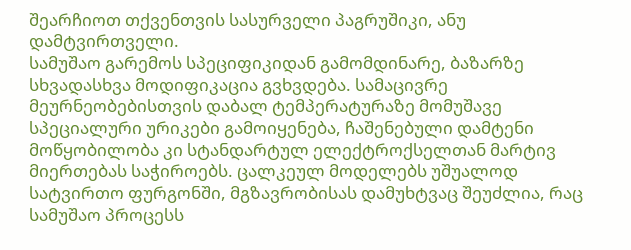შეარჩიოთ თქვენთვის სასურველი პაგრუშიკი, ანუ დამტვირთველი.
სამუშაო გარემოს სპეციფიკიდან გამომდინარე, ბაზარზე სხვადასხვა მოდიფიკაცია გვხვდება. სამაცივრე მეურნეობებისთვის დაბალ ტემპერატურაზე მომუშავე სპეციალური ურიკები გამოიყენება, ჩაშენებული დამტენი მოწყობილობა კი სტანდარტულ ელექტროქსელთან მარტივ მიერთებას საჭიროებს. ცალკეულ მოდელებს უშუალოდ სატვირთო ფურგონში, მგზავრობისას დამუხტვაც შეუძლია, რაც სამუშაო პროცესს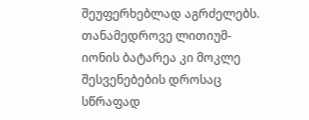შეუფერხებლად აგრძელებს. თანამედროვე ლითიუმ-იონის ბატარეა კი მოკლე შესვენებების დროსაც სწრაფად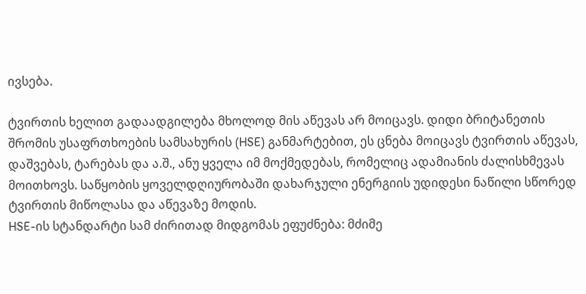ივსება.

ტვირთის ხელით გადაადგილება მხოლოდ მის აწევას არ მოიცავს. დიდი ბრიტანეთის შრომის უსაფრთხოების სამსახურის (HSE) განმარტებით, ეს ცნება მოიცავს ტვირთის აწევას, დაშვებას, ტარებას და ა.შ., ანუ ყველა იმ მოქმედებას, რომელიც ადამიანის ძალისხმევას მოითხოვს. საწყობის ყოველდღიურობაში დახარჯული ენერგიის უდიდესი ნაწილი სწორედ ტვირთის მიწოლასა და აწევაზე მოდის.
HSE-ის სტანდარტი სამ ძირითად მიდგომას ეფუძნება: მძიმე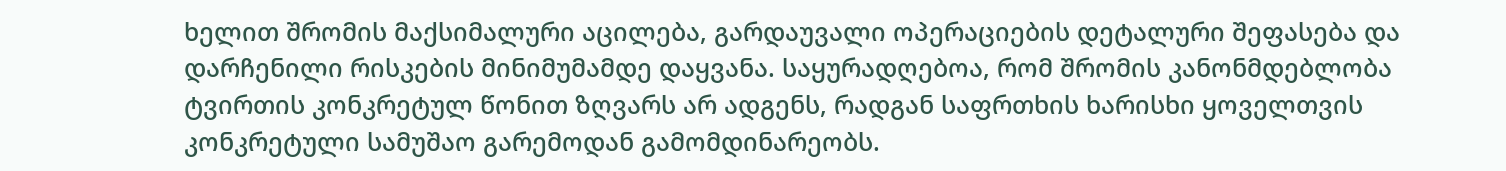ხელით შრომის მაქსიმალური აცილება, გარდაუვალი ოპერაციების დეტალური შეფასება და დარჩენილი რისკების მინიმუმამდე დაყვანა. საყურადღებოა, რომ შრომის კანონმდებლობა ტვირთის კონკრეტულ წონით ზღვარს არ ადგენს, რადგან საფრთხის ხარისხი ყოველთვის კონკრეტული სამუშაო გარემოდან გამომდინარეობს.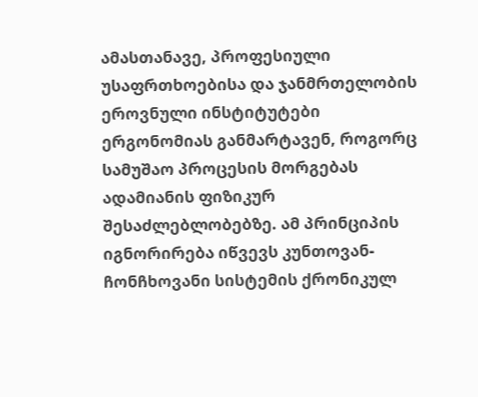ამასთანავე, პროფესიული უსაფრთხოებისა და ჯანმრთელობის ეროვნული ინსტიტუტები ერგონომიას განმარტავენ, როგორც სამუშაო პროცესის მორგებას ადამიანის ფიზიკურ შესაძლებლობებზე. ამ პრინციპის იგნორირება იწვევს კუნთოვან-ჩონჩხოვანი სისტემის ქრონიკულ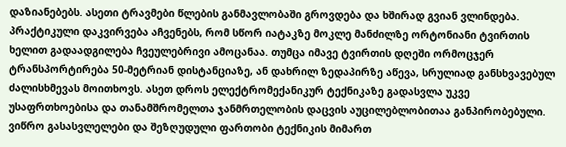დაზიანებებს. ასეთი ტრავმები წლების განმავლობაში გროვდება და ხშირად გვიან ვლინდება.
პრაქტიკული დაკვირვება აჩვენებს, რომ სწორ იატაკზე მოკლე მანძილზე ორტონიანი ტვირთის ხელით გადაადგილება ჩვეულებრივი ამოცანაა. თუმცა იმავე ტვირთის დღეში ორმოცჯერ ტრანსპორტირება 50-მეტრიან დისტანციაზე, ან დახრილ ზედაპირზე აწევა, სრულიად განსხვავებულ ძალისხმევას მოითხოვს. ასეთ დროს ელექტრომექანიკურ ტექნიკაზე გადასვლა უკვე უსაფრთხოებისა და თანამშრომელთა ჯანმრთელობის დაცვის აუცილებლობითაა განპირობებული.
ვიწრო გასასვლელები და შეზღუდული ფართობი ტექნიკის მიმართ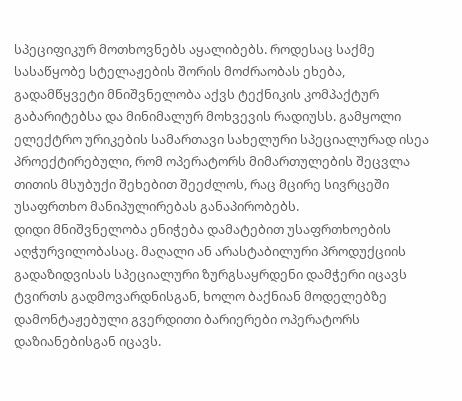სპეციფიკურ მოთხოვნებს აყალიბებს. როდესაც საქმე სასაწყობე სტელაჟების შორის მოძრაობას ეხება, გადამწყვეტი მნიშვნელობა აქვს ტექნიკის კომპაქტურ გაბარიტებსა და მინიმალურ მოხვევის რადიუსს. გამყოლი ელექტრო ურიკების სამართავი სახელური სპეციალურად ისეა პროექტირებული, რომ ოპერატორს მიმართულების შეცვლა თითის მსუბუქი შეხებით შეეძლოს, რაც მცირე სივრცეში უსაფრთხო მანიპულირებას განაპირობებს.
დიდი მნიშვნელობა ენიჭება დამატებით უსაფრთხოების აღჭურვილობასაც. მაღალი ან არასტაბილური პროდუქციის გადაზიდვისას სპეციალური ზურგსაყრდენი დამჭერი იცავს ტვირთს გადმოვარდნისგან, ხოლო ბაქნიან მოდელებზე დამონტაჟებული გვერდითი ბარიერები ოპერატორს დაზიანებისგან იცავს.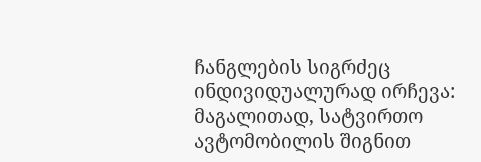ჩანგლების სიგრძეც ინდივიდუალურად ირჩევა: მაგალითად, სატვირთო ავტომობილის შიგნით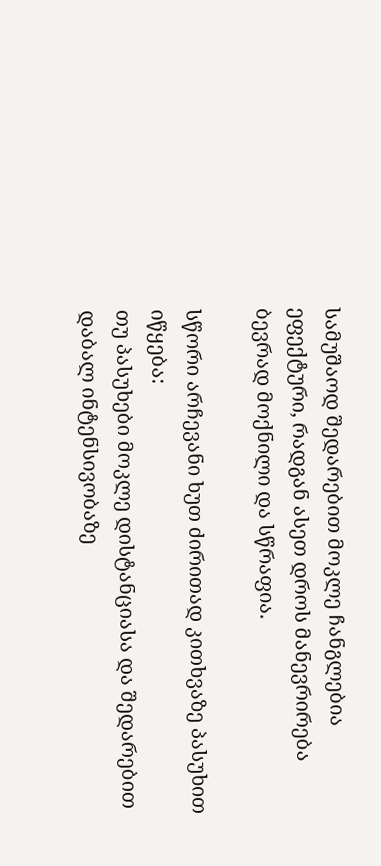სამუშაოდ შედარებით მოკლე ჩანგლებია ეფექტური, რადგან ასეთ დროს მანევრირება ბევრად მოქნილი და სწრაფია.

სწორი არჩევანი ხუთ ძირითად კითხვაზე პასუხით იწყება:
თუ პასუხები მოკლე დისტანციასა და შედარებით დაბალ ინტენსივობაზე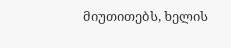მიუთითებს, ხელის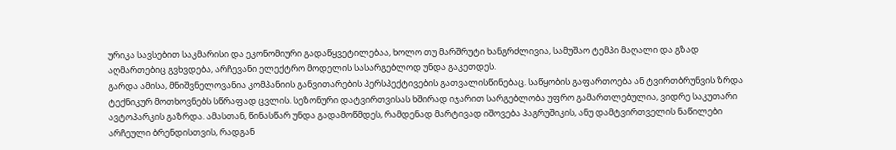ურიკა სავსებით საკმარისი და ეკონომიური გადაწყვეტილებაა, ხოლო თუ მარშრუტი ხანგრძლივია, სამუშაო ტემპი მაღალი და გზად აღმართებიც გვხვდება, არჩევანი ელექტრო მოდელის სასარგებლოდ უნდა გაკეთდეს.
გარდა ამისა, მნიშვნელოვანია კომპანიის განვითარების პერსპექტივების გათვალისწინებაც. საწყობის გაფართოება ან ტვირთბრუნვის ზრდა ტექნიკურ მოთხოვნებს სწრაფად ცვლის. სეზონური დატვირთვისას ხშირად იჯარით სარგებლობა უფრო გამართლებულია, ვიდრე საკუთარი ავტოპარკის გაზრდა. ამასთან, წინასწარ უნდა გადამოწმდეს, რამდენად მარტივად იშოვება პაგრუშიკის, ანუ დამტვირთველის ნაწილები არჩეული ბრენდისთვის, რადგან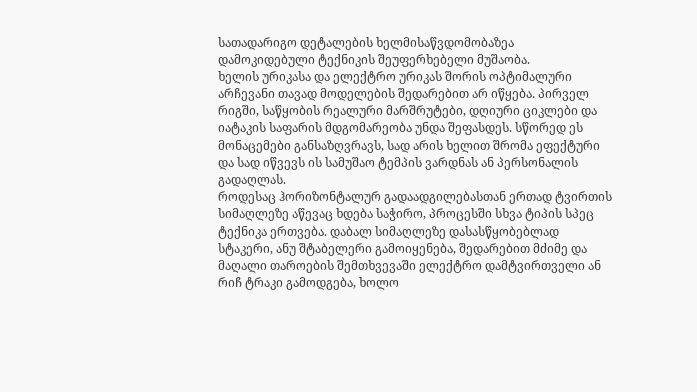სათადარიგო დეტალების ხელმისაწვდომობაზეა დამოკიდებული ტექნიკის შეუფერხებელი მუშაობა.
ხელის ურიკასა და ელექტრო ურიკას შორის ოპტიმალური არჩევანი თავად მოდელების შედარებით არ იწყება. პირველ რიგში, საწყობის რეალური მარშრუტები, დღიური ციკლები და იატაკის საფარის მდგომარეობა უნდა შეფასდეს. სწორედ ეს მონაცემები განსაზღვრავს, სად არის ხელით შრომა ეფექტური და სად იწვევს ის სამუშაო ტემპის ვარდნას ან პერსონალის გადაღლას.
როდესაც ჰორიზონტალურ გადაადგილებასთან ერთად ტვირთის სიმაღლეზე აწევაც ხდება საჭირო, პროცესში სხვა ტიპის სპეც ტექნიკა ერთვება. დაბალ სიმაღლეზე დასასწყობებლად სტაკერი, ანუ შტაბელერი გამოიყენება, შედარებით მძიმე და მაღალი თაროების შემთხვევაში ელექტრო დამტვირთველი ან რიჩ ტრაკი გამოდგება, ხოლო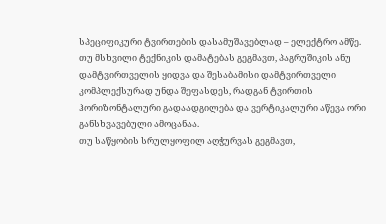სპეციფიკური ტვირთების დასამუშავებლად – ელექტრო ამწე.
თუ მსხვილი ტექნიკის დამატებას გეგმავთ, პაგრუშიკის ანუ დამტვირთველის ყიდვა და შესაბამისი დამტვირთველი კომპლექსურად უნდა შეფასდეს, რადგან ტვირთის ჰორიზონტალური გადაადგილება და ვერტიკალური აწევა ორი განსხვავებული ამოცანაა.
თუ საწყობის სრულყოფილ აღჭურვას გეგმავთ,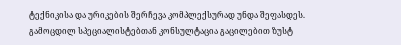ტექნიკისა და ურიკების შერჩევა კომპლექსურად უნდა შეფასდეს. გამოცდილ სპეციალისტებთან კონსულტაცია გაცილებით ზუსტ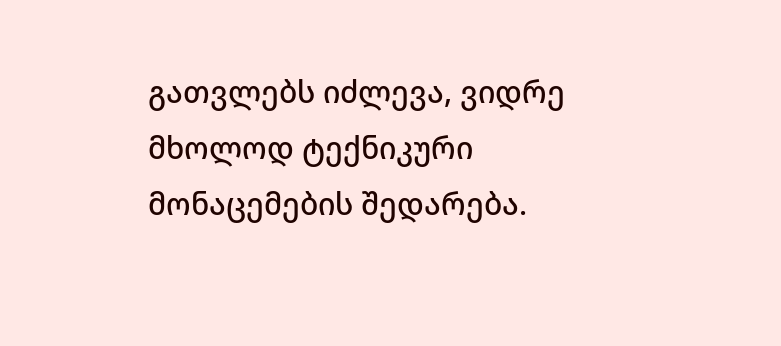გათვლებს იძლევა, ვიდრე მხოლოდ ტექნიკური მონაცემების შედარება.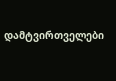დამტვირთველები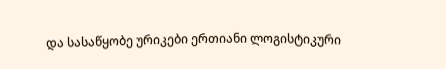და სასაწყობე ურიკები ერთიანი ლოგისტიკური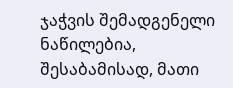ჯაჭვის შემადგენელი ნაწილებია, შესაბამისად, მათი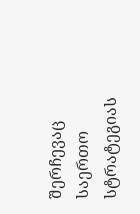შერჩევაც საერთო სტრატეგიას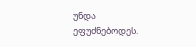უნდა ეფუძნებოდეს.